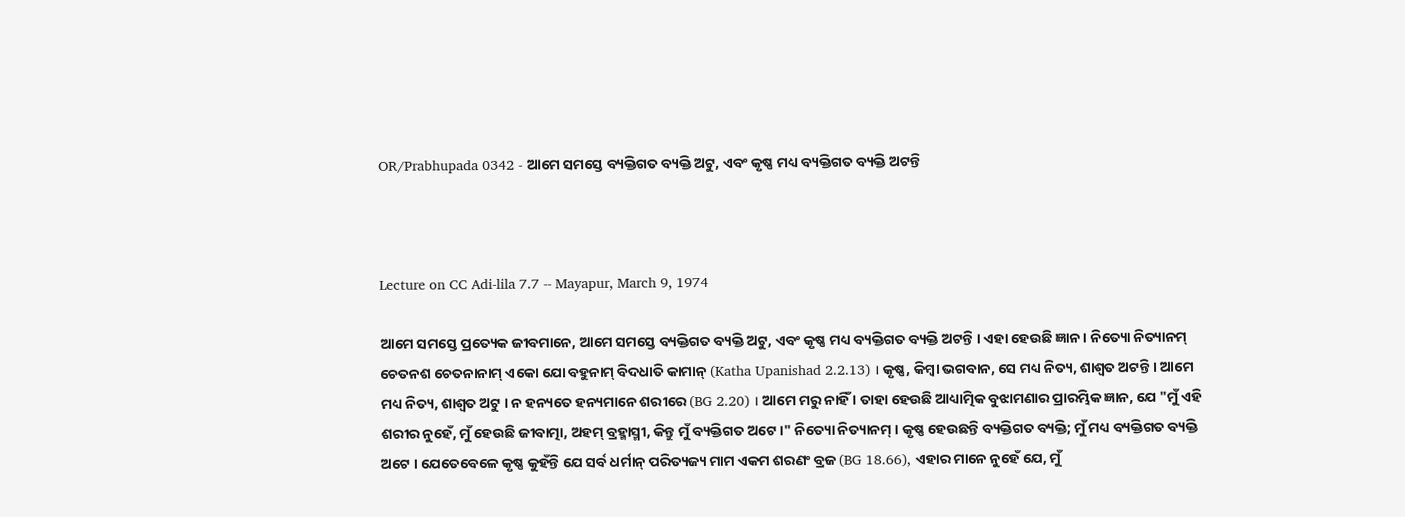OR/Prabhupada 0342 - ଆମେ ସମସ୍ତେ ବ୍ୟକ୍ତିଗତ ବ୍ୟକ୍ତି ଅଟୁ, ଏବଂ କୃଷ୍ଣ ମଧ୍ୟ ବ୍ୟକ୍ତିଗତ ବ୍ୟକ୍ତି ଅଟନ୍ତି



Lecture on CC Adi-lila 7.7 -- Mayapur, March 9, 1974

ଆମେ ସମସ୍ତେ ପ୍ରତ୍ୟେକ ଜୀବମାନେ, ଆମେ ସମସ୍ତେ ବ୍ୟକ୍ତିଗତ ବ୍ୟକ୍ତି ଅଟୁ, ଏବଂ କୃଷ୍ଣ ମଧ୍ୟ ବ୍ୟକ୍ତିଗତ ବ୍ୟକ୍ତି ଅଟନ୍ତି । ଏହା ହେଉଛି ଜ୍ଞାନ । ନିତ୍ୟୋ ନିତ୍ୟାନମ୍ ଚେତନଶ ଚେତନାନାମ୍ ଏକୋ ଯୋ ବହୁନାମ୍ ବିଦଧାତି କାମାନ୍ (Katha Upanishad 2.2.13) । କୃଷ୍ଣ, କିମ୍ଵା ଭଗବାନ, ସେ ମଧ୍ୟ ନିତ୍ୟ, ଶାଶ୍ଵତ ଅଟନ୍ତି । ଆମେ ମଧ୍ୟ ନିତ୍ୟ, ଶାଶ୍ଵତ ଅଟୁ । ନ ହନ୍ୟତେ ହନ୍ୟମାନେ ଶରୀରେ (BG 2.20) । ଆମେ ମରୁ ନାହିଁ । ତାହା ହେଉଛି ଆଧ୍ୟାତ୍ମିକ ବୁଝାମଣାର ପ୍ରାରମ୍ଭିକ ଜ୍ଞାନ, ଯେ "ମୁଁ ଏହି ଶରୀର ନୁହେଁ, ମୁଁ ହେଉଛି ଜୀବାତ୍ମା, ଅହମ୍ ବ୍ରହ୍ମାସ୍ମୀ, କିନ୍ତୁ ମୁଁ ବ୍ୟକ୍ତିଗତ ଅଟେ ।" ନିତ୍ୟୋ ନିତ୍ୟାନମ୍ । କୃଷ୍ଣ ହେଉଛନ୍ତି ବ୍ୟକ୍ତିଗତ ବ୍ୟକ୍ତି; ମୁଁ ମଧ୍ୟ ବ୍ୟକ୍ତିଗତ ବ୍ୟକ୍ତି ଅଟେ । ଯେତେବେଳେ କୃଷ୍ଣ କୁହଁନ୍ତି ଯେ ସର୍ବ ଧର୍ମାନ୍ ପରିତ୍ୟଜ୍ୟ ମାମ ଏକମ ଶରଣଂ ବ୍ରଜ (BG 18.66), ଏହାର ମାନେ ନୁହେଁ ଯେ, ମୁଁ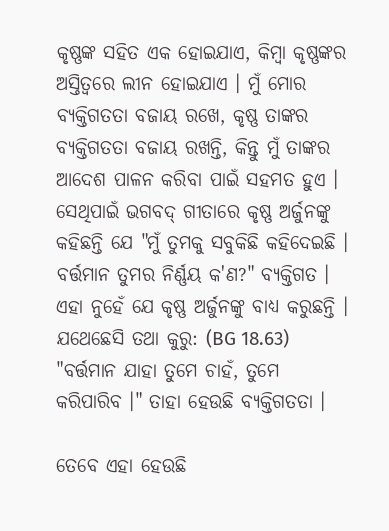କୃଷ୍ଣଙ୍କ ସହିତ ଏକ ହୋଇଯାଏ, କିମ୍ଵା କୃଷ୍ଣଙ୍କର ଅସ୍ତିତ୍ଵରେ ଲୀନ ହୋଇଯାଏ । ମୁଁ ମୋର ବ୍ୟକ୍ତିଗତତା ବଜାୟ ରଖେ, କୃଷ୍ଣ ତାଙ୍କର ବ୍ୟକ୍ତିଗତତା ବଜାୟ ରଖନ୍ତି, କିନ୍ତୁ ମୁଁ ତାଙ୍କର ଆଦେଶ ପାଳନ କରିବା ପାଇଁ ସହମତ ହୁଏ । ସେଥିପାଇଁ ଭଗବଦ୍ ଗୀତାରେ କୃଷ୍ଣ ଅର୍ଜୁନଙ୍କୁ କହିଛନ୍ତି ଯେ "ମୁଁ ତୁମକୁ ସବୁକିଛି କହିଦେଇଛି । ବର୍ତ୍ତମାନ ତୁମର ନିର୍ଣ୍ଣୟ କ'ଣ?" ବ୍ୟକ୍ତିଗତ । ଏହା ନୁହେଁ ଯେ କୃଷ୍ଣ ଅର୍ଜୁନଙ୍କୁ ବାଧ୍ୟ କରୁଛନ୍ତି । ଯଥେଛେସି ତଥା କୁରୁ: (BG 18.63) "ବର୍ତ୍ତମାନ ଯାହା ତୁମେ ଚାହଁ, ତୁମେ କରିପାରିବ ।" ତାହା ହେଉଛି ବ୍ୟକ୍ତିଗତତା ।

ତେବେ ଏହା ହେଉଛି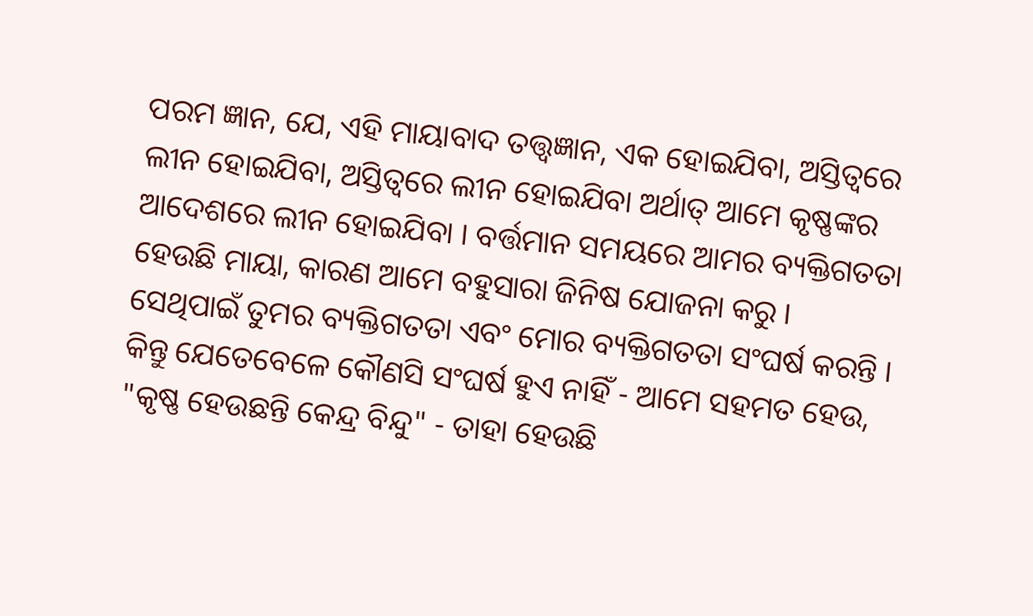ପରମ ଜ୍ଞାନ, ଯେ, ଏହି ମାୟାବାଦ ତତ୍ତ୍ଵଜ୍ଞାନ, ଏକ ହୋଇଯିବା, ଅସ୍ତିତ୍ଵରେ ଲୀନ ହୋଇଯିବା, ଅସ୍ତିତ୍ଵରେ ଲୀନ ହୋଇଯିବା ଅର୍ଥାତ୍ ଆମେ କୃଷ୍ଣଙ୍କର ଆଦେଶରେ ଲୀନ ହୋଇଯିବା । ବର୍ତ୍ତମାନ ସମୟରେ ଆମର ବ୍ୟକ୍ତିଗତତା ହେଉଛି ମାୟା, କାରଣ ଆମେ ବହୁସାରା ଜିନିଷ ଯୋଜନା କରୁ । ସେଥିପାଇଁ ତୁମର ବ୍ୟକ୍ତିଗତତା ଏବଂ ମୋର ବ୍ୟକ୍ତିଗତତା ସଂଘର୍ଷ କରନ୍ତି । କିନ୍ତୁ ଯେତେବେଳେ କୌଣସି ସଂଘର୍ଷ ହୁଏ ନାହିଁ - ଆମେ ସହମତ ହେଉ, "କୃଷ୍ଣ ହେଉଛନ୍ତି କେନ୍ଦ୍ର ବିନ୍ଦୁ" - ତାହା ହେଉଛି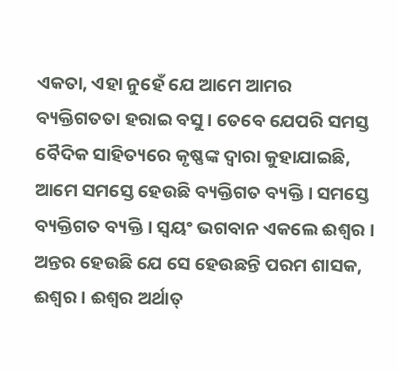ଏକତା, ଏହା ନୁହେଁ ଯେ ଆମେ ଆମର ବ୍ୟକ୍ତିଗତତା ହରାଇ ବସୁ । ତେବେ ଯେପରି ସମସ୍ତ ବୈଦିକ ସାହିତ୍ୟରେ କୃଷ୍ଣଙ୍କ ଦ୍ଵାରା କୁହାଯାଇଛି, ଆମେ ସମସ୍ତେ ହେଉଛି ବ୍ୟକ୍ତିଗତ ବ୍ୟକ୍ତି । ସମସ୍ତେ ବ୍ୟକ୍ତିଗତ ବ୍ୟକ୍ତି । ସ୍ଵୟଂ ଭଗବାନ ଏକଲେ ଈଶ୍ଵର । ଅନ୍ତର ହେଉଛି ଯେ ସେ ହେଉଛନ୍ତି ପରମ ଶାସକ, ଈଶ୍ଵର । ଈଶ୍ଵର ଅର୍ଥାତ୍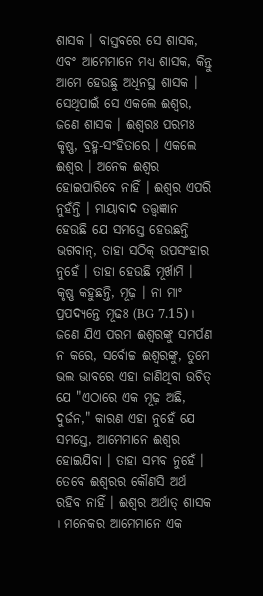ଶାସକ । ବାସ୍ତବରେ ସେ ଶାସକ, ଏବଂ ଆମେମାନେ ମଧ୍ୟ ଶାସକ, କିନ୍ତୁ ଆମେ ହେଉଛୁ ଅଧିନସ୍ଥ ଶାସକ । ସେଥିପାଇଁ ସେ ଏକଲେ ଈଶ୍ଵର, ଜଣେ ଶାସକ । ଈଶ୍ଵରଃ ପରମଃ କୃଷ୍ଣ, ବ୍ରହ୍ମ-ସଂହିତାରେ । ଏକଲେ ଈଶ୍ଵର । ଅନେକ ଈଶ୍ଵର ହୋଇପାରିବେ ନାହିଁ । ଈଶ୍ଵର ଏପରି ନୁହଁନ୍ତି । ମାୟାବାଦ ତତ୍ତ୍ଵଜ୍ଞାନ ହେଉଛି ଯେ ସମସ୍ତେ ହେଉଛନ୍ତି ଭଗବାନ୍, ତାହା ସଠିକ୍ ଉପସଂହାର ନୁହେଁ । ତାହା ହେଉଛି ମୂର୍ଖାମି । କୃଷ୍ଣ କହୁଛନ୍ତି, ମୂଢ଼ । ନା ମାଂ ପ୍ରପଦ୍ୟନ୍ତେ ମୂଢଃ (BG 7.15)। ଜଣେ ଯିଏ ପରମ ଈଶ୍ଵରଙ୍କୁ ସମର୍ପଣ ନ କରେ, ସର୍ବୋଚ୍ଚ ଈଶ୍ଵରଙ୍କୁ, ତୁମେ ଭଲ ଭାବରେ ଏହା ଜାଣିଥିବା ଉଚିତ୍ ଯେ "ଏଠାରେ ଏକ ମୂଢ଼ ଅଛି, ଦୁର୍ଜନ," କାରଣ ଏହା ନୁହେଁ ଯେ ସମସ୍ତେ, ଆମେମାନେ ଈଶ୍ଵର ହୋଇଯିବା । ତାହା ସମ୍ଭବ ନୁହେଁ । ତେବେ ଈଶ୍ଵରର କୌଣସି ଅର୍ଥ ରହିବ ନାହିଁ । ଈଶ୍ଵର ଅର୍ଥାତ୍ ଶାସକ । ମନେକର ଆମେମାନେ ଏକ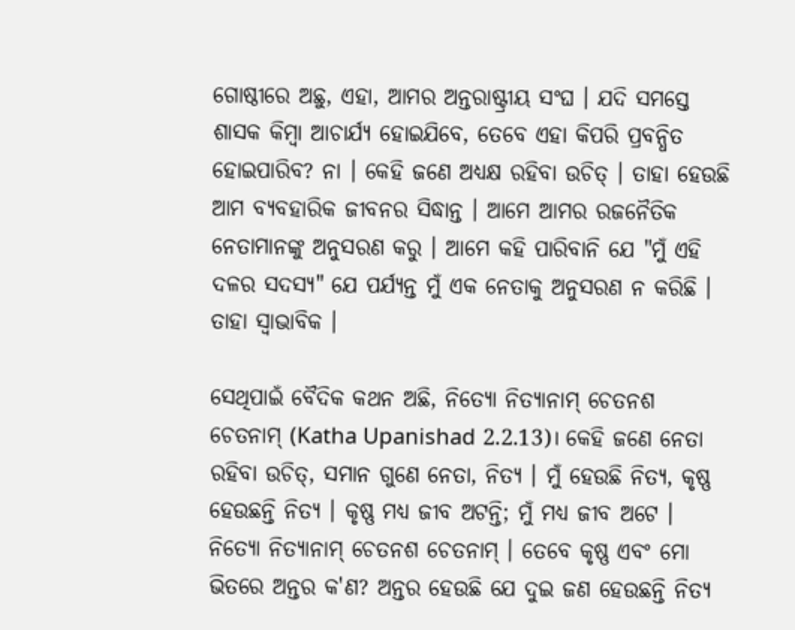ଗୋଷ୍ଠୀରେ ଅଛୁ, ଏହା, ଆମର ଅନ୍ତରାଷ୍ଟ୍ରୀୟ ସଂଘ । ଯଦି ସମସ୍ତେ ଶାସକ କିମ୍ଵା ଆଚାର୍ଯ୍ୟ ହୋଇଯିବେ, ତେବେ ଏହା କିପରି ପ୍ରବନ୍ଧିତ ହୋଇପାରିବ? ନା । କେହି ଜଣେ ଅଧ୍ୟକ୍ଷ ରହିବା ଉଚିତ୍ । ତାହା ହେଉଛି ଆମ ବ୍ୟବହାରିକ ଜୀବନର ସିଦ୍ଧାନ୍ତ । ଆମେ ଆମର ରଜନୈତିକ ନେତାମାନଙ୍କୁ ଅନୁସରଣ କରୁ । ଆମେ କହି ପାରିବାନି ଯେ "ମୁଁ ଏହି ଦଳର ସଦସ୍ୟ" ଯେ ପର୍ଯ୍ୟନ୍ତ ମୁଁ ଏକ ନେତାକୁ ଅନୁସରଣ ନ କରିଛି । ତାହା ସ୍ଵାଭାବିକ ।

ସେଥିପାଇଁ ବୈଦିକ କଥନ ଅଛି, ନିତ୍ୟୋ ନିତ୍ୟାନାମ୍ ଚେତନଶ ଚେତନାମ୍ (Katha Upanishad 2.2.13)। କେହି ଜଣେ ନେତା ରହିବା ଉଚିତ୍, ସମାନ ଗୁଣେ ନେତା, ନିତ୍ୟ । ମୁଁ ହେଉଛି ନିତ୍ୟ, କୃଷ୍ଣ ହେଉଛନ୍ତି ନିତ୍ୟ । କୃଷ୍ଣ ମଧ୍ୟ ଜୀବ ଅଟନ୍ତି; ମୁଁ ମଧ୍ୟ ଜୀବ ଅଟେ । ନିତ୍ୟୋ ନିତ୍ୟାନାମ୍ ଚେତନଶ ଚେତନାମ୍ । ତେବେ କୃଷ୍ଣ ଏବଂ ମୋ ଭିତରେ ଅନ୍ତର କ'ଣ? ଅନ୍ତର ହେଉଛି ଯେ ଦୁଇ ଜଣ ହେଉଛନ୍ତି ନିତ୍ୟ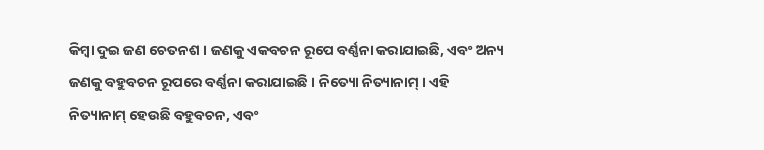କିମ୍ଵା ଦୁଇ ଜଣ ଚେତନଶ । ଜଣକୁ ଏକବଚନ ରୂପେ ବର୍ଣ୍ଣନା କରାଯାଇଛି, ଏବଂ ଅନ୍ୟ ଜଣକୁ ବହୁବଚନ ରୂପରେ ବର୍ଣ୍ଣନା କରାଯାଇଛି । ନିତ୍ୟୋ ନିତ୍ୟାନାମ୍ । ଏହି ନିତ୍ୟାନାମ୍ ହେଉଛି ବହୁବଚନ, ଏବଂ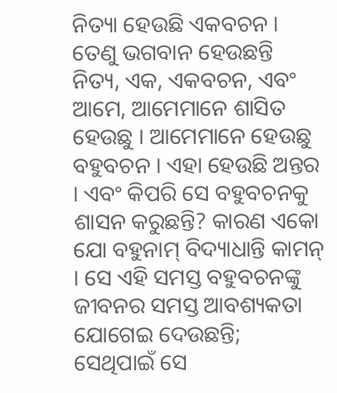ନିତ୍ୟା ହେଉଛି ଏକବଚନ । ତେଣୁ ଭଗବାନ ହେଉଛନ୍ତି ନିତ୍ୟ, ଏକ, ଏକବଚନ, ଏବଂ ଆମେ, ଆମେମାନେ ଶାସିତ ହେଉଛୁ । ଆମେମାନେ ହେଉଛୁ ବହୁବଚନ । ଏହା ହେଉଛି ଅନ୍ତର । ଏବଂ କିପରି ସେ ବହୁବଚନକୁ ଶାସନ କରୁଛନ୍ତି? କାରଣ ଏକୋ ଯୋ ବହୁନାମ୍ ବିଦ୍ୟାଧାନ୍ତି କାମନ୍ । ସେ ଏହି ସମସ୍ତ ବହୁବଚନଙ୍କୁ ଜୀବନର ସମସ୍ତ ଆବଶ୍ୟକତା ଯୋଗେଇ ଦେଉଛନ୍ତି; ସେଥିପାଇଁ ସେ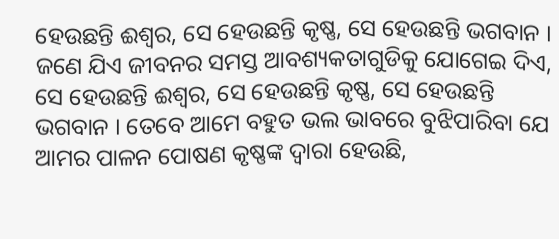ହେଉଛନ୍ତି ଈଶ୍ଵର, ସେ ହେଉଛନ୍ତି କୃଷ୍ଣ, ସେ ହେଉଛନ୍ତି ଭଗବାନ । ଜଣେ ଯିଏ ଜୀବନର ସମସ୍ତ ଆବଶ୍ୟକତାଗୁଡିକୁ ଯୋଗେଇ ଦିଏ, ସେ ହେଉଛନ୍ତି ଈଶ୍ଵର, ସେ ହେଉଛନ୍ତି କୃଷ୍ଣ, ସେ ହେଉଛନ୍ତି ଭଗବାନ । ତେବେ ଆମେ ବହୁତ ଭଲ ଭାବରେ ବୁଝିପାରିବା ଯେ ଆମର ପାଳନ ପୋଷଣ କୃଷ୍ଣଙ୍କ ଦ୍ଵାରା ହେଉଛି,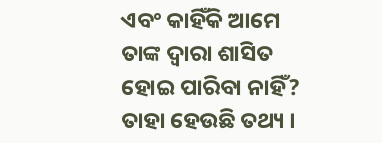ଏବଂ କାହିଁକି ଆମେ ତାଙ୍କ ଦ୍ଵାରା ଶାସିତ ହୋଇ ପାରିବା ନାହିଁ? ତାହା ହେଉଛି ତଥ୍ୟ ।